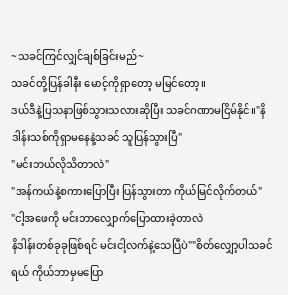~သခင်ကြင်လျှင်ချစ်ခြင်းမည်~
သခင်တို့ပြန်ခါနီး မောင့်ကိုရှာတော့ မမြင်တော့။
ဒယ်ဒီနဲ့ပြသနာဖြစ်သွားသလားဆိုပြီး သခင်ဂဏာမငြိမ်နိုင်။"နိဒါန်းသစ်ကိုရှာမနေနဲ့သခင် သူပြန်သွားပြီ"
"မင်းဘယ်လိုသိတာလဲ"
"အန်ကယ်နဲ့စကားပြောပြီး ပြန်သွားတာ ကိုယ်မြင်လိုက်တယ်"
"ငါ့အဖေကို မင်းဘာလျှောက်ပြောထားခဲ့တာလဲ
နိဒါန်းတစ်ခုခုဖြစ်ရင် မင်းငါ့လက်နဲ့သေပြီပဲ""စိတ်လျှော့ပါသခင်ရယ် ကိုယ်ဘာမှမပြော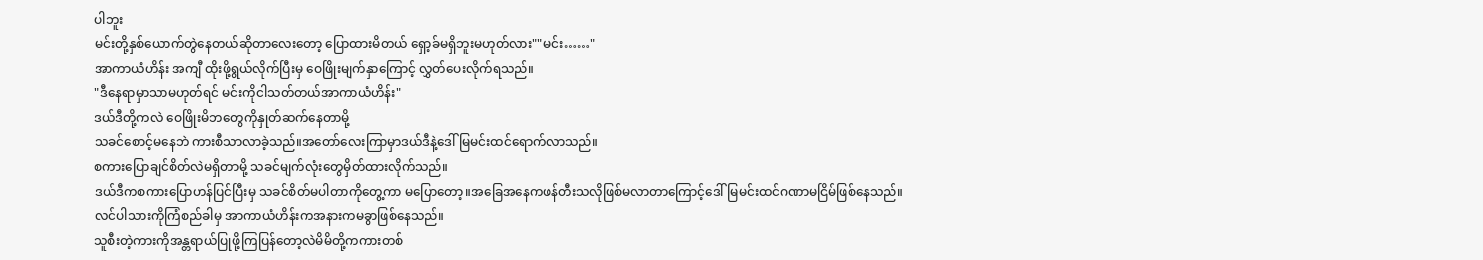ပါဘူး
မင်းတို့နှစ်ယောက်တွဲနေတယ်ဆိုတာလေးတော့ ပြောထားမိတယ် ရှော့ခ်မရှိဘူးမဟုတ်လား""မင်း……"
အာကာယံဟိန်း အကျီ ထိုးဖို့ရွယ်လိုက်ပြီးမှ ဝေဖြိုးမျက်နှာကြောင့် လွှတ်ပေးလိုက်ရသည်။
"ဒီနေရာမှာသာမဟုတ်ရင် မင်းကိုငါသတ်တယ်အာကာယံဟိန်း"
ဒယ်ဒီတို့ကလဲ ဝေဖြိုးမိဘတွေကိုနှုတ်ဆက်နေတာမို့
သခင်စောင့်မနေဘဲ ကားစီသာလာခဲ့သည်။အတော်လေးကြာမှာဒယ်ဒီနဲ့ဒေါ်မြမင်းထင်ရောက်လာသည်။
စကားပြောချင်စိတ်လဲမရှိတာမို့ သခင်မျက်လုံးတွေမှိတ်ထားလိုက်သည်။
ဒယ်ဒီကစကားပြောဟန်ပြင်ပြီးမှ သခင်စိတ်မပါတာကိုတွေ့ကာ မပြောတော့။အခြေအနေကဖန်တီးသလိုဖြစ်မလာတာကြောင့်ဒေါ်မြမင်းထင်ဂဏာမငြိမ်ဖြစ်နေသည်။
လင်ပါသားကိုကြံစည်ခါမှ အာကာယံဟိန်းကအနားကမခွာဖြစ်နေသည်။
သူစီးတဲ့ကားကိုအန္တရာယ်ပြုဖို့ကြပြန်တော့လဲမိမိတို့ကကားတစ်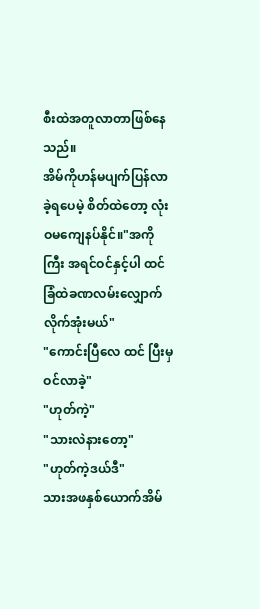စီးထဲအတူလာတာဖြစ်နေသည်။
အိမ်ကိုဟန်မပျက်ပြန်လာခဲ့ရပေမဲ့ စိတ်ထဲတော့ လုံးဝမကျေနပ်နိုင်။"အကိုကြီး အရင်ဝင်နှင့်ပါ ထင်ခြံထဲခဏလမ်းလျှောက်လိုက်အုံးမယ်"
"ကောင်းပြီလေ ထင် ပြီးမှဝင်လာခဲ့"
"ဟုတ်ကဲ့"
"သားလဲနားတော့"
"ဟုတ်ကဲ့ဒယ်ဒီ"
သားအဖနှစ်ယောက်အိမ်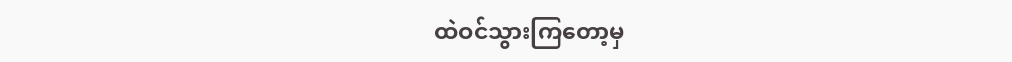ထဲဝင်သွားကြတော့မှ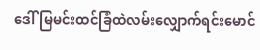ဒေါ်မြမင်းထင်ခြံထဲလမ်းလျှောက်ရင်းမောင်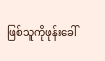ဖြစ်သူကိုဖုန်းခေါ်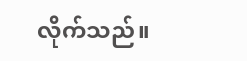လိုက်သည်။